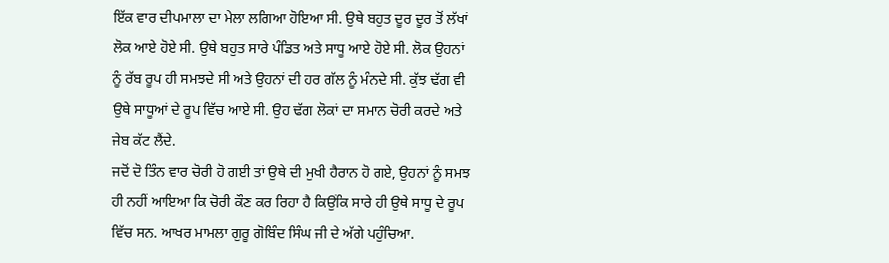ਇੱਕ ਵਾਰ ਦੀਪਮਾਲਾ ਦਾ ਮੇਲਾ ਲਗਿਆ ਹੋਇਆ ਸੀ. ਉਥੇ ਬਹੁਤ ਦੂਰ ਦੂਰ ਤੋਂ ਲੱਖਾਂ ਲੋਕ ਆਏ ਹੋਏ ਸੀ. ਉਥੇ ਬਹੁਤ ਸਾਰੇ ਪੰਡਿਤ ਅਤੇ ਸਾਧੂ ਆਏ ਹੋਏ ਸੀ. ਲੋਕ ਉਹਨਾਂ ਨੂੰ ਰੱਬ ਰੂਪ ਹੀ ਸਮਝਦੇ ਸੀ ਅਤੇ ਉਹਨਾਂ ਦੀ ਹਰ ਗੱਲ ਨੂੰ ਮੰਨਦੇ ਸੀ. ਕੁੱਝ ਢੱਗ ਵੀ ਉਥੇ ਸਾਧੂਆਂ ਦੇ ਰੂਪ ਵਿੱਚ ਆਏ ਸੀ. ਉਹ ਢੱਗ ਲੋਕਾਂ ਦਾ ਸਮਾਨ ਚੋਰੀ ਕਰਦੇ ਅਤੇ ਜੇਬ ਕੱਟ ਲੈਂਦੇ.
ਜਦੋਂ ਦੋ ਤਿੰਨ ਵਾਰ ਚੋਰੀ ਹੋ ਗਈ ਤਾਂ ਉਥੇ ਦੀ ਮੁਖੀ ਹੈਰਾਨ ਹੋ ਗਏ, ਉਹਨਾਂ ਨੂੰ ਸਮਝ ਹੀ ਨਹੀਂ ਆਇਆ ਕਿ ਚੋਰੀ ਕੌਣ ਕਰ ਰਿਹਾ ਹੈ ਕਿਉਂਕਿ ਸਾਰੇ ਹੀ ਉਥੇ ਸਾਧੂ ਦੇ ਰੂਪ ਵਿੱਚ ਸਨ. ਆਖਰ ਮਾਮਲਾ ਗੁਰੂ ਗੋਬਿੰਦ ਸਿੰਘ ਜੀ ਦੇ ਅੱਗੇ ਪਹੁੰਚਿਆ.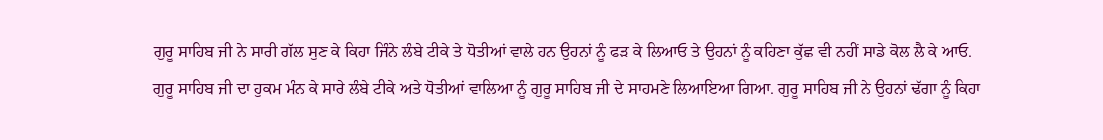ਗੁਰੂ ਸਾਹਿਬ ਜੀ ਨੇ ਸਾਰੀ ਗੱਲ ਸੁਣ ਕੇ ਕਿਹਾ ਜਿੰਨੇ ਲੰਬੇ ਟੀਕੇ ਤੇ ਧੋਤੀਆਂ ਵਾਲੇ ਹਨ ਉਹਨਾਂ ਨੂੰ ਫੜ ਕੇ ਲਿਆਓ ਤੇ ਉਹਨਾਂ ਨੂੰ ਕਹਿਣਾ ਕੁੱਛ ਵੀ ਨਹੀਂ ਸਾਡੇ ਕੋਲ ਲੈ ਕੇ ਆਓ.
ਗੁਰੂ ਸਾਹਿਬ ਜੀ ਦਾ ਹੁਕਮ ਮੰਨ ਕੇ ਸਾਰੇ ਲੰਬੇ ਟੀਕੇ ਅਤੇ ਧੋਤੀਆਂ ਵਾਲਿਆ ਨੂੰ ਗੁਰੂ ਸਾਹਿਬ ਜੀ ਦੇ ਸਾਹਮਣੇ ਲਿਆਇਆ ਗਿਆ. ਗੁਰੂ ਸਾਹਿਬ ਜੀ ਨੇ ਉਹਨਾਂ ਢੱਗਾ ਨੂੰ ਕਿਹਾ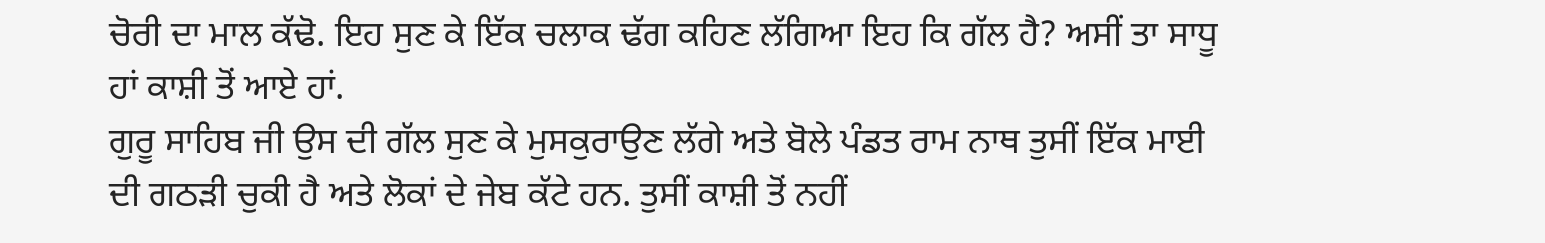ਚੋਰੀ ਦਾ ਮਾਲ ਕੱਢੋ. ਇਹ ਸੁਣ ਕੇ ਇੱਕ ਚਲਾਕ ਢੱਗ ਕਹਿਣ ਲੱਗਿਆ ਇਹ ਕਿ ਗੱਲ ਹੈ? ਅਸੀਂ ਤਾ ਸਾਧੂ ਹਾਂ ਕਾਸ਼ੀ ਤੋਂ ਆਏ ਹਾਂ.
ਗੁਰੂ ਸਾਹਿਬ ਜੀ ਉਸ ਦੀ ਗੱਲ ਸੁਣ ਕੇ ਮੁਸਕੁਰਾਉਣ ਲੱਗੇ ਅਤੇ ਬੋਲੇ ਪੰਡਤ ਰਾਮ ਨਾਥ ਤੁਸੀਂ ਇੱਕ ਮਾਈ ਦੀ ਗਠੜੀ ਚੁਕੀ ਹੈ ਅਤੇ ਲੋਕਾਂ ਦੇ ਜੇਬ ਕੱਟੇ ਹਨ. ਤੁਸੀਂ ਕਾਸ਼ੀ ਤੋਂ ਨਹੀਂ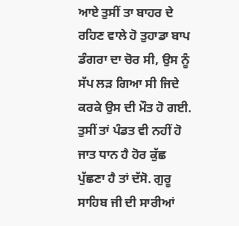ਆਏ ਤੁਸੀਂ ਤਾ ਬਾਹਰ ਦੇ ਰਹਿਣ ਵਾਲੇ ਹੋ ਤੁਹਾਡਾ ਬਾਪ ਡੰਗਰਾ ਦਾ ਚੋਰ ਸੀ, ਉਸ ਨੂੰ ਸੱਪ ਲੜ ਗਿਆ ਸੀ ਜਿਦੇ ਕਰਕੇ ਉਸ ਦੀ ਮੌਤ ਹੋ ਗਈ.
ਤੁਸੀਂ ਤਾਂ ਪੰਡਤ ਵੀ ਨਹੀਂ ਹੋ ਜਾਤ ਧਾਨ ਹੈ ਹੋਰ ਕੁੱਛ ਪੁੱਛਣਾ ਹੈ ਤਾਂ ਦੱਸੋ. ਗੁਰੂ ਸਾਹਿਬ ਜੀ ਦੀ ਸਾਰੀਆਂ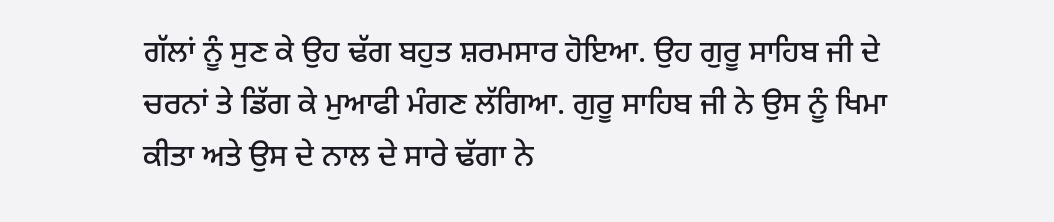ਗੱਲਾਂ ਨੂੰ ਸੁਣ ਕੇ ਉਹ ਢੱਗ ਬਹੁਤ ਸ਼ਰਮਸਾਰ ਹੋਇਆ. ਉਹ ਗੁਰੂ ਸਾਹਿਬ ਜੀ ਦੇ ਚਰਨਾਂ ਤੇ ਡਿੱਗ ਕੇ ਮੁਆਫੀ ਮੰਗਣ ਲੱਗਿਆ. ਗੁਰੂ ਸਾਹਿਬ ਜੀ ਨੇ ਉਸ ਨੂੰ ਖਿਮਾ ਕੀਤਾ ਅਤੇ ਉਸ ਦੇ ਨਾਲ ਦੇ ਸਾਰੇ ਢੱਗਾ ਨੇ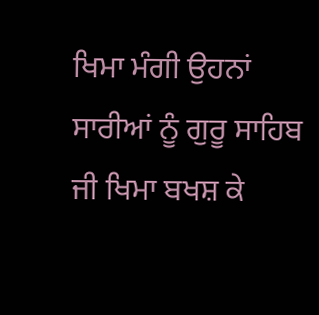ਖਿਮਾ ਮੰਗੀ ਉਹਨਾਂ ਸਾਰੀਆਂ ਨੂੰ ਗੁਰੂ ਸਾਹਿਬ ਜੀ ਖਿਮਾ ਬਖਸ਼ ਕੇ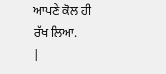ਆਪਣੇ ਕੋਲ ਹੀ ਰੱਖ ਲਿਆ.
|